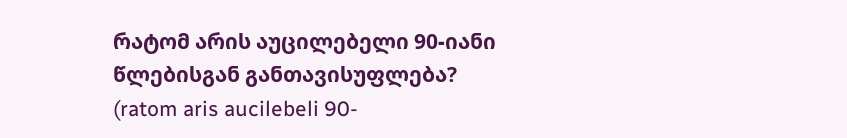რატომ არის აუცილებელი 90-იანი წლებისგან განთავისუფლება?
(ratom aris aucilebeli 90-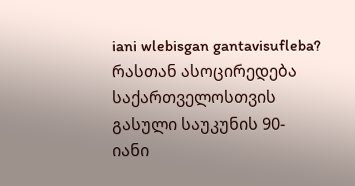iani wlebisgan gantavisufleba?
რასთან ასოცირედება საქართველოსთვის გასული საუკუნის 90-იანი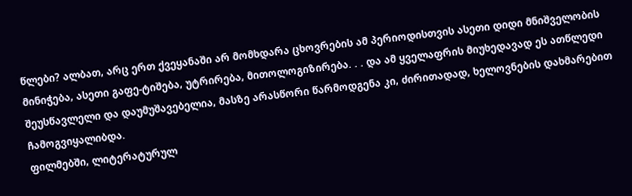წლები? ალბათ, არც ერთ ქვეყანაში არ მომხდარა ცხოვრების ამ პერიოდისთვის ასეთი დიდი მნიშველობის მინიჭება, ასეთი გაფე-ტიშება, უტრირება, მითოლოგიზირება. . . და ამ ყველაფრის მიუხედავად ეს ათწლედი შეუსწავლელი და დაუმუშავებელია, მასზე არასწორი წარმოდგენა კი, ძირითადად, ხელოვნების დახმარებით ჩამოგვიყალიბდა.
ფილმებში, ლიტერატურულ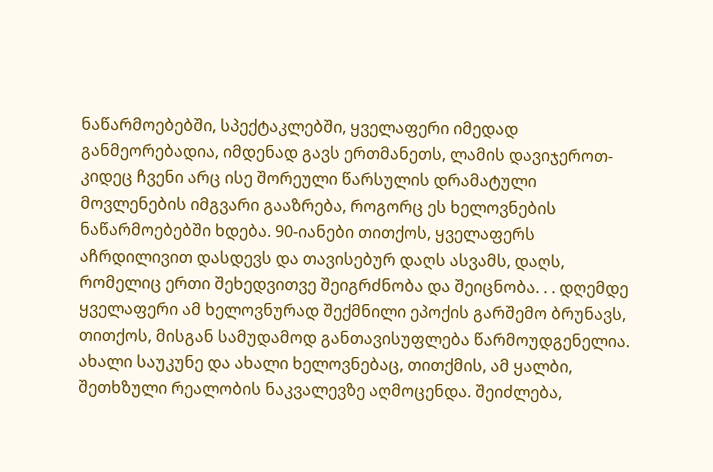ნაწარმოებებში, სპექტაკლებში, ყველაფერი იმედად განმეორებადია, იმდენად გავს ერთმანეთს, ლამის დავიჯეროთ-კიდეც ჩვენი არც ისე შორეული წარსულის დრამატული მოვლენების იმგვარი გააზრება, როგორც ეს ხელოვნების ნაწარმოებებში ხდება. 90-იანები თითქოს, ყველაფერს აჩრდილივით დასდევს და თავისებურ დაღს ასვამს, დაღს, რომელიც ერთი შეხედვითვე შეიგრძნობა და შეიცნობა. . . დღემდე ყველაფერი ამ ხელოვნურად შექმნილი ეპოქის გარშემო ბრუნავს, თითქოს, მისგან სამუდამოდ განთავისუფლება წარმოუდგენელია. ახალი საუკუნე და ახალი ხელოვნებაც, თითქმის, ამ ყალბი, შეთხზული რეალობის ნაკვალევზე აღმოცენდა. შეიძლება,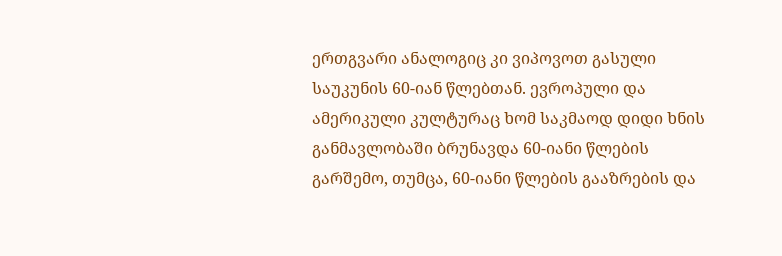ერთგვარი ანალოგიც კი ვიპოვოთ გასული საუკუნის 60-იან წლებთან. ევროპული და ამერიკული კულტურაც ხომ საკმაოდ დიდი ხნის განმავლობაში ბრუნავდა 60-იანი წლების გარშემო, თუმცა, 60-იანი წლების გააზრების და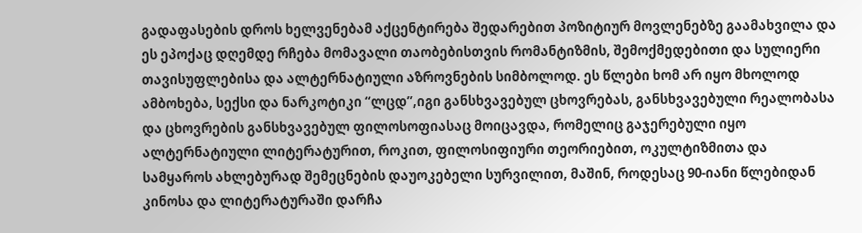გადაფასების დროს ხელვენებამ აქცენტირება შედარებით პოზიტიურ მოვლენებზე გაამახვილა და ეს ეპოქაც დღემდე რჩება მომავალი თაობებისთვის რომანტიზმის, შემოქმედებითი და სულიერი თავისუფლებისა და ალტერნატიული აზროვნების სიმბოლოდ. ეს წლები ხომ არ იყო მხოლოდ ამბოხება, სექსი და ნარკოტიკი “ლცდ”,იგი განსხვავებულ ცხოვრებას, განსხვავებული რეალობასა და ცხოვრების განსხვავებულ ფილოსოფიასაც მოიცავდა, რომელიც გაჯერებული იყო ალტერნატიული ლიტერატურით, როკით, ფილოსიფიური თეორიებით, ოკულტიზმითა და სამყაროს ახლებურად შემეცნების დაუოკებელი სურვილით, მაშინ, როდესაც 90-იანი წლებიდან კინოსა და ლიტერატურაში დარჩა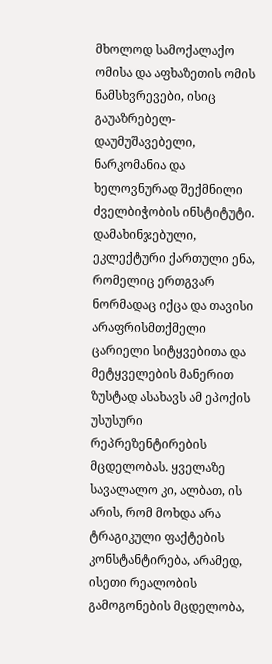მხოლოდ სამოქალაქო ომისა და აფხაზეთის ომის ნამსხვრევები, ისიც გაუაზრებელ-დაუმუშავებელი, ნარკომანია და ხელოვნურად შექმნილი ძველბიჭობის ინსტიტუტი. დამახინჯებული, ეკლექტური ქართული ენა, რომელიც ერთგვარ ნორმადაც იქცა და თავისი არაფრისმთქმელი ცარიელი სიტყვებითა და მეტყველების მანერით ზუსტად ასახავს ამ ეპოქის უსუსური რეპრეზენტირების მცდელობას. ყველაზე სავალალო კი, ალბათ, ის არის, რომ მოხდა არა ტრაგიკული ფაქტების კონსტანტირება, არამედ, ისეთი რეალობის გამოგონების მცდელობა,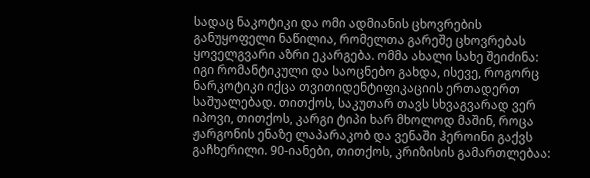სადაც ნაკოტიკი და ომი ადმიანის ცხოვრების განუყოფელი ნაწილია, რომელთა გარეშე ცხოვრებას ყოველგვარი აზრი ეკარგება. ომმა ახალი სახე შეიძინა: იგი რომანტიკული და საოცნებო გახდა, ისევე, როგორც ნარკოტიკი იქცა თვითიდენტიფიკაციის ერთადერთ საშუალებად. თითქოს, საკუთარ თავს სხვაგვარად ვერ იპოვი, თითქოს, კარგი ტიპი ხარ მხოლოდ მაშინ, როცა ჟარგონის ენაზე ლაპარაკობ და ვენაში ჰეროინი გაქვს გაჩხერილი. 90-იანები, თითქოს, კრიზისის გამართლებაა: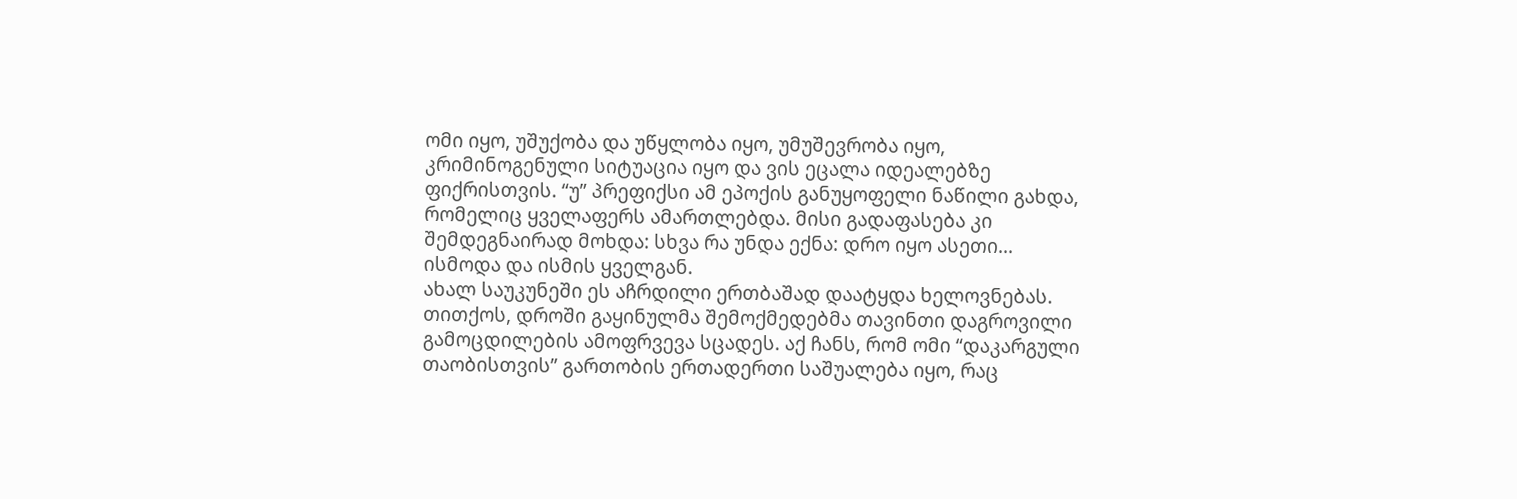ომი იყო, უშუქობა და უწყლობა იყო, უმუშევრობა იყო, კრიმინოგენული სიტუაცია იყო და ვის ეცალა იდეალებზე ფიქრისთვის. “უ” პრეფიქსი ამ ეპოქის განუყოფელი ნაწილი გახდა, რომელიც ყველაფერს ამართლებდა. მისი გადაფასება კი შემდეგნაირად მოხდა: სხვა რა უნდა ექნა: დრო იყო ასეთი... ისმოდა და ისმის ყველგან.
ახალ საუკუნეში ეს აჩრდილი ერთბაშად დაატყდა ხელოვნებას. თითქოს, დროში გაყინულმა შემოქმედებმა თავინთი დაგროვილი გამოცდილების ამოფრვევა სცადეს. აქ ჩანს, რომ ომი “დაკარგული თაობისთვის” გართობის ერთადერთი საშუალება იყო, რაც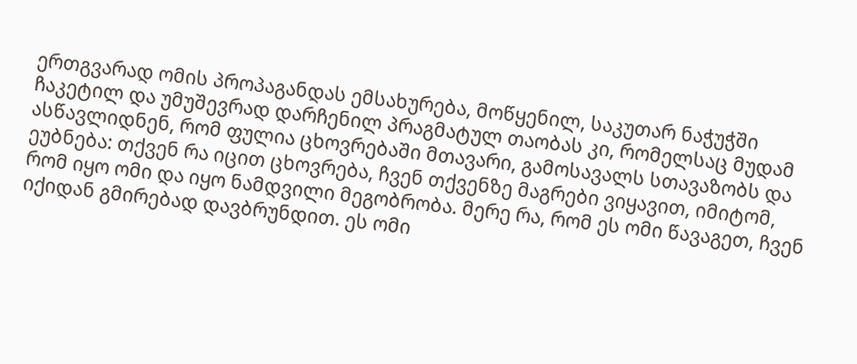ერთგვარად ომის პროპაგანდას ემსახურება, მოწყენილ, საკუთარ ნაჭუჭში ჩაკეტილ და უმუშევრად დარჩენილ პრაგმატულ თაობას კი, რომელსაც მუდამ ასწავლიდნენ, რომ ფულია ცხოვრებაში მთავარი, გამოსავალს სთავაზობს და ეუბნება: თქვენ რა იცით ცხოვრება, ჩვენ თქვენზე მაგრები ვიყავით, იმიტომ, რომ იყო ომი და იყო ნამდვილი მეგობრობა. მერე რა, რომ ეს ომი წავაგეთ, ჩვენ იქიდან გმირებად დავბრუნდით. ეს ომი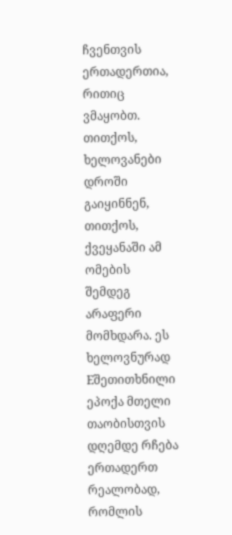ჩვენთვის ერთადერთია, რითიც ვმაყობთ. თითქოს, ხელოვანები დროში გაიყინნენ, თითქოს, ქვეყანაში ამ ომების შემდეგ არაფერი მომხდარა. ეს ხელოვნურად Eშეთითხნილი ეპოქა მთელი თაობისთვის დღემდე რჩება ერთადერთ რეალობად, რომლის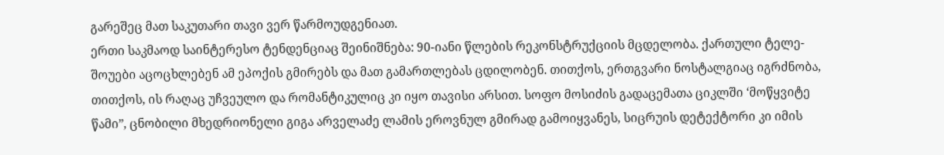გარეშეც მათ საკუთარი თავი ვერ წარმოუდგენიათ.
ერთი საკმაოდ საინტერესო ტენდენციაც შეინიშნება: 90-იანი წლების რეკონსტრუქციის მცდელობა. ქართული ტელე-შოუები აცოცხლებენ ამ ეპოქის გმირებს და მათ გამართლებას ცდილობენ. თითქოს, ერთგვარი ნოსტალგიაც იგრძნობა, თითქოს, ის რაღაც უჩვეულო და რომანტიკულიც კი იყო თავისი არსით. სოფო მოსიძის გადაცემათა ციკლში ‘მოწყვიტე წამი”, ცნობილი მხედრიონელი გიგა არველაძე ლამის ეროვნულ გმირად გამოიყვანეს, სიცრუის დეტექტორი კი იმის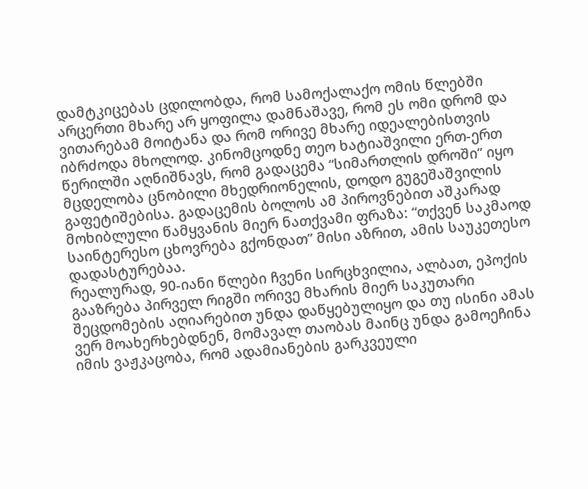დამტკიცებას ცდილობდა, რომ სამოქალაქო ომის წლებში არცერთი მხარე არ ყოფილა დამნაშავე, რომ ეს ომი დრომ და ვითარებამ მოიტანა და რომ ორივე მხარე იდეალებისთვის იბრძოდა მხოლოდ. კინომცოდნე თეო ხატიაშვილი ერთ-ერთ წერილში აღნიშნავს, რომ გადაცემა “სიმართლის დროში” იყო მცდელობა ცნობილი მხედრიონელის, დოდო გუგეშაშვილის გაფეტიშებისა. გადაცემის ბოლოს ამ პიროვნებით აშკარად მოხიბლული წამყვანის მიერ ნათქვამი ფრაზა: “თქვენ საკმაოდ საინტერესო ცხოვრება გქონდათ” მისი აზრით, ამის საუკეთესო დადასტურებაა.
რეალურად, 90-იანი წლები ჩვენი სირცხვილია, ალბათ, ეპოქის გააზრება პირველ რიგში ორივე მხარის მიერ საკუთარი შეცდომების აღიარებით უნდა დაწყებულიყო და თუ ისინი ამას ვერ მოახერხებდნენ, მომავალ თაობას მაინც უნდა გამოეჩინა იმის ვაჟკაცობა, რომ ადამიანების გარკვეული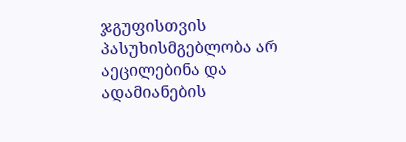ჯგუფისთვის პასუხისმგებლობა არ აეცილებინა და ადამიანების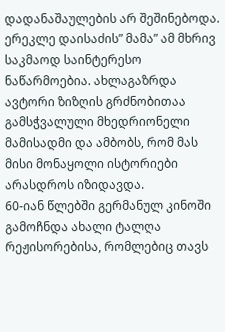დადანაშაულების არ შეშინებოდა. ერეკლე დაისაძის” მამა” ამ მხრივ საკმაოდ საინტერესო ნაწარმოებია. ახლაგაზრდა ავტორი ზიზღის გრძნობითაა გამსჭვალული მხედრიონელი მამისადმი და ამბობს, რომ მას მისი მონაყოლი ისტორიები არასდროს იზიდავდა.
60-იან წლებში გერმანულ კინოში გამოჩნდა ახალი ტალღა რეჟისორებისა, რომლებიც თავს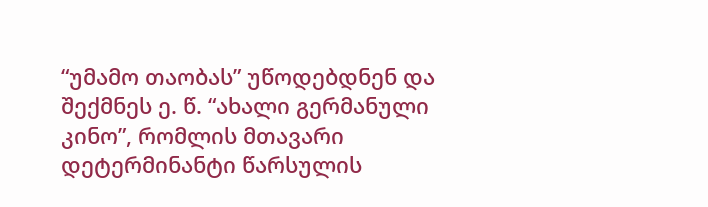“უმამო თაობას” უწოდებდნენ და შექმნეს ე. წ. “ახალი გერმანული კინო”, რომლის მთავარი დეტერმინანტი წარსულის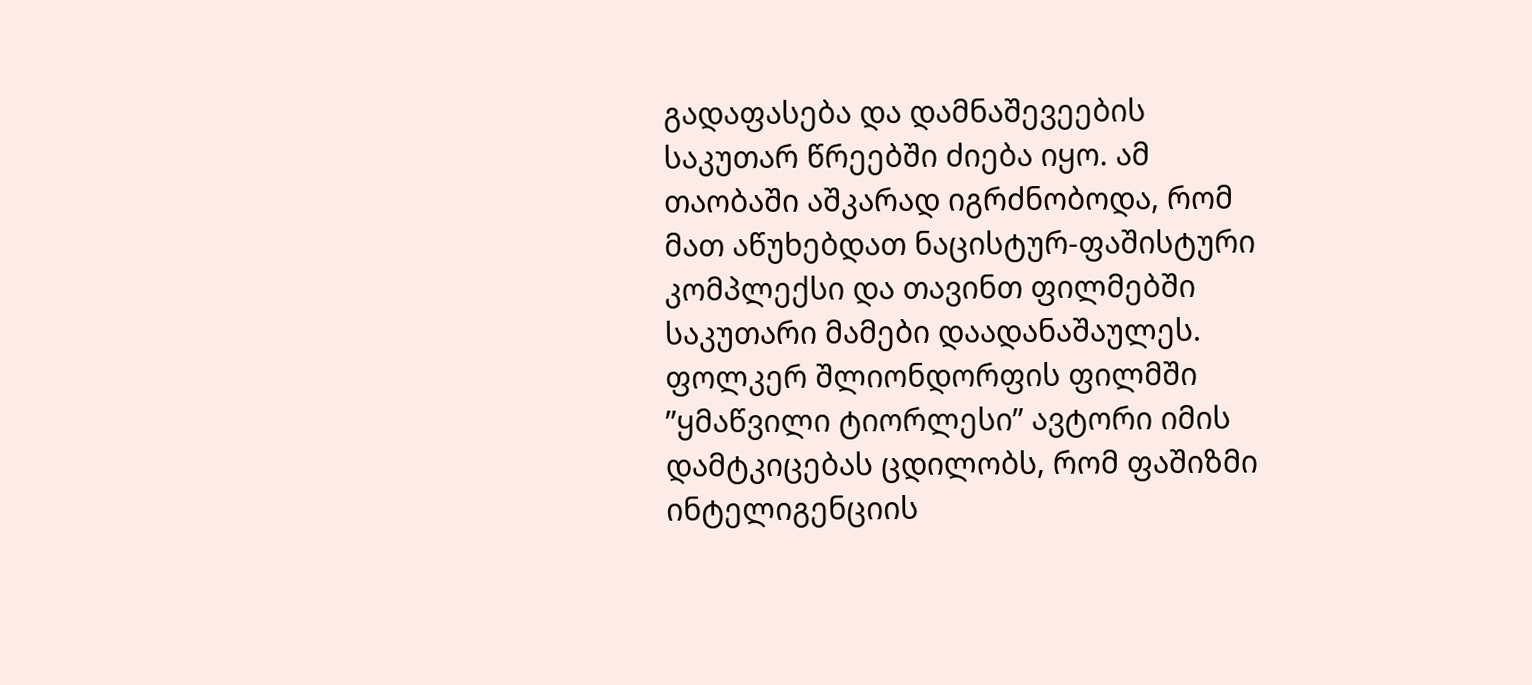გადაფასება და დამნაშევეების საკუთარ წრეებში ძიება იყო. ამ თაობაში აშკარად იგრძნობოდა, რომ მათ აწუხებდათ ნაცისტურ-ფაშისტური კომპლექსი და თავინთ ფილმებში საკუთარი მამები დაადანაშაულეს. ფოლკერ შლიონდორფის ფილმში ”ყმაწვილი ტიორლესი” ავტორი იმის დამტკიცებას ცდილობს, რომ ფაშიზმი ინტელიგენციის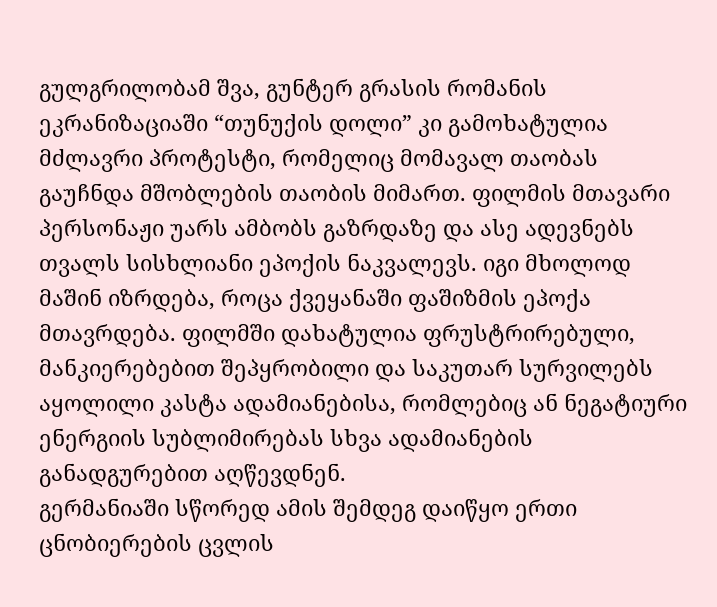გულგრილობამ შვა, გუნტერ გრასის რომანის ეკრანიზაციაში “თუნუქის დოლი” კი გამოხატულია მძლავრი პროტესტი, რომელიც მომავალ თაობას გაუჩნდა მშობლების თაობის მიმართ. ფილმის მთავარი პერსონაჟი უარს ამბობს გაზრდაზე და ასე ადევნებს თვალს სისხლიანი ეპოქის ნაკვალევს. იგი მხოლოდ მაშინ იზრდება, როცა ქვეყანაში ფაშიზმის ეპოქა მთავრდება. ფილმში დახატულია ფრუსტრირებული, მანკიერებებით შეპყრობილი და საკუთარ სურვილებს აყოლილი კასტა ადამიანებისა, რომლებიც ან ნეგატიური ენერგიის სუბლიმირებას სხვა ადამიანების განადგურებით აღწევდნენ.
გერმანიაში სწორედ ამის შემდეგ დაიწყო ერთი ცნობიერების ცვლის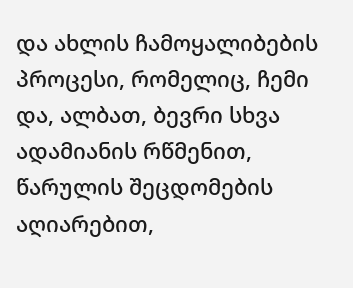და ახლის ჩამოყალიბების პროცესი, რომელიც, ჩემი და, ალბათ, ბევრი სხვა ადამიანის რწმენით, წარულის შეცდომების აღიარებით,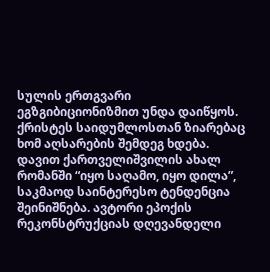სულის ერთგვარი ეგზგიბიციონიზმით უნდა დაიწყოს. ქრისტეს საიდუმლოსთან ზიარებაც ხომ აღსარების შემდეგ ხდება.
დავით ქართველიშვილის ახალ რომანში “იყო საღამო, იყო დილა”, საკმაოდ საინტერესო ტენდენცია შეინიშნება. ავტორი ეპოქის რეკონსტრუქციას დღევანდელი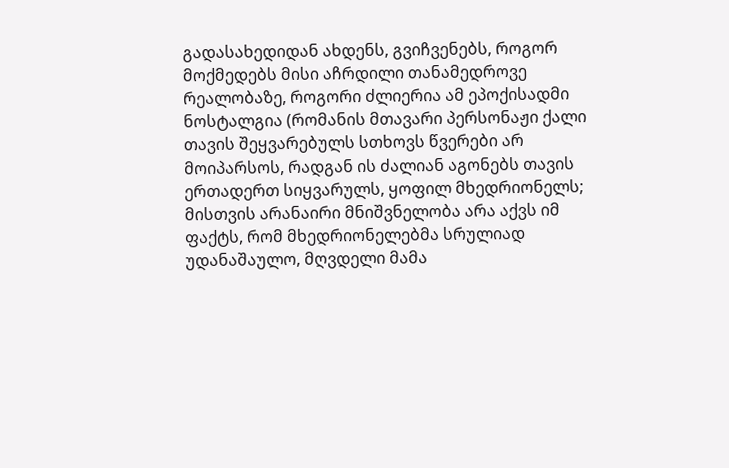გადასახედიდან ახდენს, გვიჩვენებს, როგორ მოქმედებს მისი აჩრდილი თანამედროვე რეალობაზე, როგორი ძლიერია ამ ეპოქისადმი ნოსტალგია (რომანის მთავარი პერსონაჟი ქალი თავის შეყვარებულს სთხოვს წვერები არ მოიპარსოს, რადგან ის ძალიან აგონებს თავის ერთადერთ სიყვარულს, ყოფილ მხედრიონელს; მისთვის არანაირი მნიშვნელობა არა აქვს იმ ფაქტს, რომ მხედრიონელებმა სრულიად უდანაშაულო, მღვდელი მამა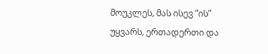მოუკლეს, მას ისევ “ის” უყვარს, ერთადერთი და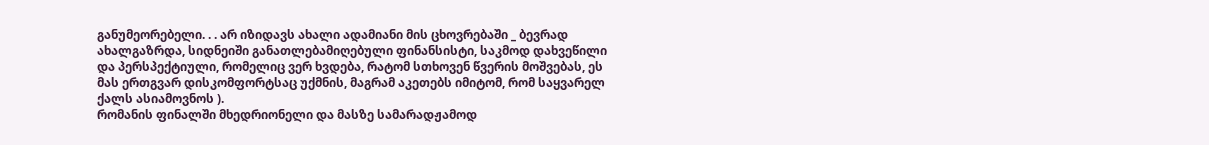განუმეორებელი. . . არ იზიდავს ახალი ადამიანი მის ცხოვრებაში _ ბევრად ახალგაზრდა, სიდნეიში განათლებამიღებული ფინანსისტი, საკმოდ დახვეწილი და პერსპექტიული, რომელიც ვერ ხვდება, რატომ სთხოვენ წვერის მოშვებას, ეს მას ერთგვარ დისკომფორტსაც უქმნის, მაგრამ აკეთებს იმიტომ, რომ საყვარელ ქალს ასიამოვნოს ).
რომანის ფინალში მხედრიონელი და მასზე სამარადჟამოდ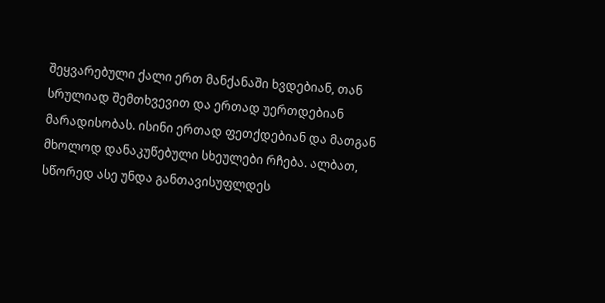შეყვარებული ქალი ერთ მანქანაში ხვდებიან, თან სრულიად შემთხვევით და ერთად უერთდებიან მარადისობას. ისინი ერთად ფეთქდებიან და მათგან მხოლოდ დანაკუწებული სხეულები რჩება. ალბათ, სწორედ ასე უნდა განთავისუფლდეს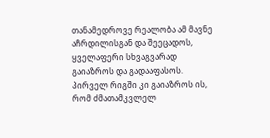თანამედროვე რეალობა ამ მავნე აჩრდილისგან და შეეცადოს, ყველაფერი სხვაგვარად გაიაზროს და გადააფასოს. პირველ რიგში კი გაიაზროს ის, რომ ძმათამკვლელ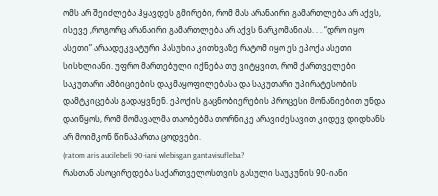ომს არ შეიძლება ჰყავდეს გმირები, რომ მას არანაირი გამართლება არ აქვს, ისევე ,როგორც არანაირი გამართლება არ აქვს ნარკომანიას. . . “დრო იყო ასეთი” არაადეკვატური პასუხია კითხვაზე რატომ იყო ეს ეპოქა ასეთი სისხლიანი. უფრო მართებული იქნება თუ ვიტყვით, რომ ქართველები საკუთარი ამბიციების დაკმაყოფილებასა და საკუთარი უპირატესობის დამტკიცებას გადაყვნენ. ეპოქის გაცნობიერების პროცესი მონანიებით უნდა დაიწყოს, რომ მომავალმა თაობებმა თორნიკე არავიძესავით კიდევ დიდხანს არ მოიმკონ წინაპართა ცოდვები.
(ratom aris aucilebeli 90-iani wlebisgan gantavisufleba?
რასთან ასოცირედება საქართველოსთვის გასული საუკუნის 90-იანი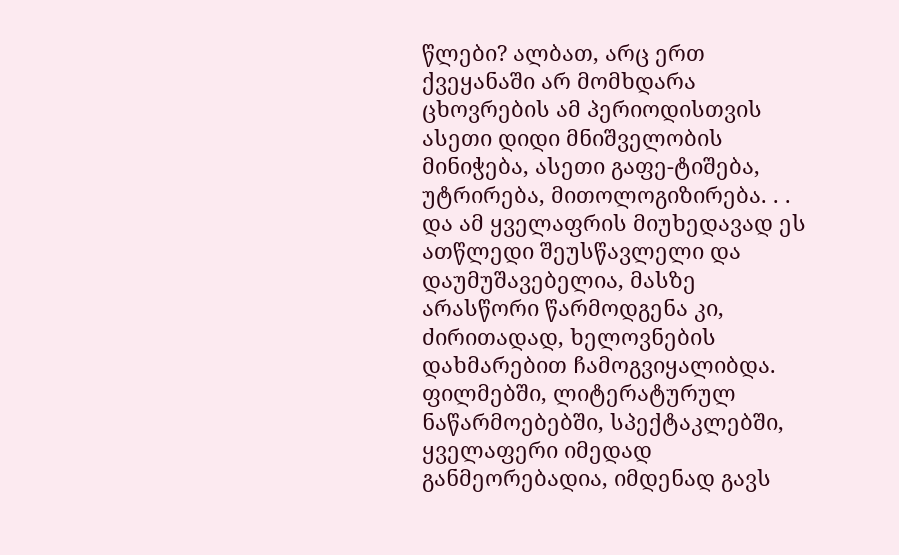წლები? ალბათ, არც ერთ ქვეყანაში არ მომხდარა ცხოვრების ამ პერიოდისთვის ასეთი დიდი მნიშველობის მინიჭება, ასეთი გაფე-ტიშება, უტრირება, მითოლოგიზირება. . . და ამ ყველაფრის მიუხედავად ეს ათწლედი შეუსწავლელი და დაუმუშავებელია, მასზე არასწორი წარმოდგენა კი, ძირითადად, ხელოვნების დახმარებით ჩამოგვიყალიბდა.
ფილმებში, ლიტერატურულ ნაწარმოებებში, სპექტაკლებში, ყველაფერი იმედად განმეორებადია, იმდენად გავს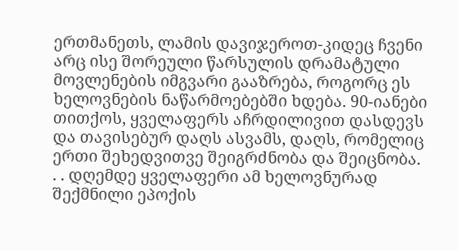ერთმანეთს, ლამის დავიჯეროთ-კიდეც ჩვენი არც ისე შორეული წარსულის დრამატული მოვლენების იმგვარი გააზრება, როგორც ეს ხელოვნების ნაწარმოებებში ხდება. 90-იანები თითქოს, ყველაფერს აჩრდილივით დასდევს და თავისებურ დაღს ასვამს, დაღს, რომელიც ერთი შეხედვითვე შეიგრძნობა და შეიცნობა. . . დღემდე ყველაფერი ამ ხელოვნურად შექმნილი ეპოქის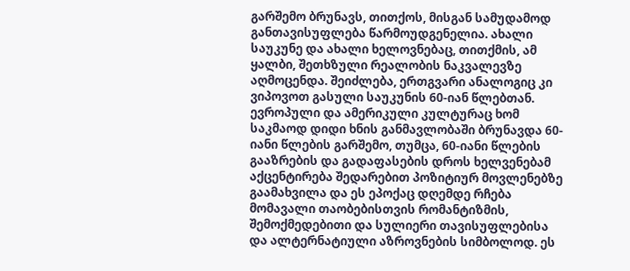გარშემო ბრუნავს, თითქოს, მისგან სამუდამოდ განთავისუფლება წარმოუდგენელია. ახალი საუკუნე და ახალი ხელოვნებაც, თითქმის, ამ ყალბი, შეთხზული რეალობის ნაკვალევზე აღმოცენდა. შეიძლება, ერთგვარი ანალოგიც კი ვიპოვოთ გასული საუკუნის 60-იან წლებთან. ევროპული და ამერიკული კულტურაც ხომ საკმაოდ დიდი ხნის განმავლობაში ბრუნავდა 60-იანი წლების გარშემო, თუმცა, 60-იანი წლების გააზრების და გადაფასების დროს ხელვენებამ აქცენტირება შედარებით პოზიტიურ მოვლენებზე გაამახვილა და ეს ეპოქაც დღემდე რჩება მომავალი თაობებისთვის რომანტიზმის, შემოქმედებითი და სულიერი თავისუფლებისა და ალტერნატიული აზროვნების სიმბოლოდ. ეს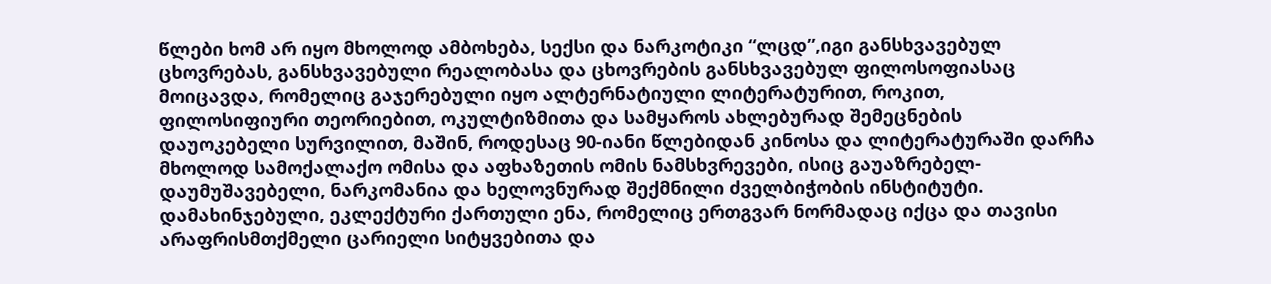წლები ხომ არ იყო მხოლოდ ამბოხება, სექსი და ნარკოტიკი “ლცდ”,იგი განსხვავებულ ცხოვრებას, განსხვავებული რეალობასა და ცხოვრების განსხვავებულ ფილოსოფიასაც მოიცავდა, რომელიც გაჯერებული იყო ალტერნატიული ლიტერატურით, როკით, ფილოსიფიური თეორიებით, ოკულტიზმითა და სამყაროს ახლებურად შემეცნების დაუოკებელი სურვილით, მაშინ, როდესაც 90-იანი წლებიდან კინოსა და ლიტერატურაში დარჩა მხოლოდ სამოქალაქო ომისა და აფხაზეთის ომის ნამსხვრევები, ისიც გაუაზრებელ-დაუმუშავებელი, ნარკომანია და ხელოვნურად შექმნილი ძველბიჭობის ინსტიტუტი. დამახინჯებული, ეკლექტური ქართული ენა, რომელიც ერთგვარ ნორმადაც იქცა და თავისი არაფრისმთქმელი ცარიელი სიტყვებითა და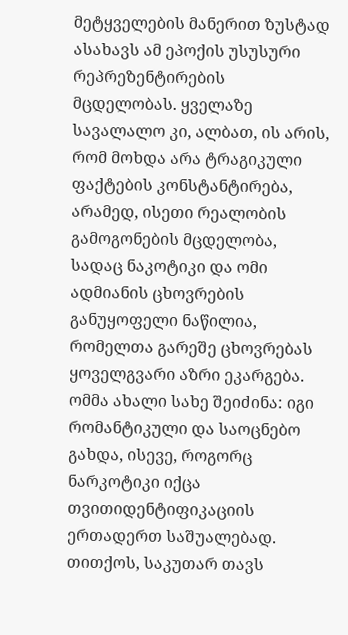მეტყველების მანერით ზუსტად ასახავს ამ ეპოქის უსუსური რეპრეზენტირების მცდელობას. ყველაზე სავალალო კი, ალბათ, ის არის, რომ მოხდა არა ტრაგიკული ფაქტების კონსტანტირება, არამედ, ისეთი რეალობის გამოგონების მცდელობა, სადაც ნაკოტიკი და ომი ადმიანის ცხოვრების განუყოფელი ნაწილია, რომელთა გარეშე ცხოვრებას ყოველგვარი აზრი ეკარგება. ომმა ახალი სახე შეიძინა: იგი რომანტიკული და საოცნებო გახდა, ისევე, როგორც ნარკოტიკი იქცა თვითიდენტიფიკაციის ერთადერთ საშუალებად. თითქოს, საკუთარ თავს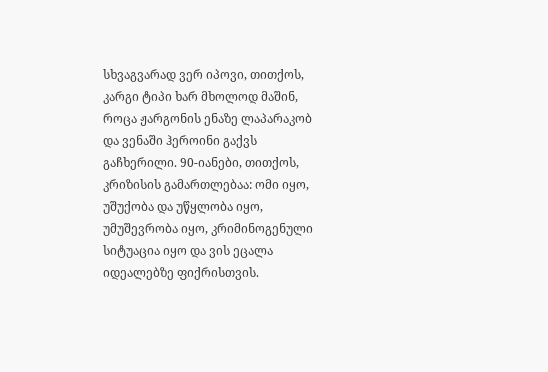სხვაგვარად ვერ იპოვი, თითქოს, კარგი ტიპი ხარ მხოლოდ მაშინ, როცა ჟარგონის ენაზე ლაპარაკობ და ვენაში ჰეროინი გაქვს გაჩხერილი. 90-იანები, თითქოს, კრიზისის გამართლებაა: ომი იყო, უშუქობა და უწყლობა იყო, უმუშევრობა იყო, კრიმინოგენული სიტუაცია იყო და ვის ეცალა იდეალებზე ფიქრისთვის.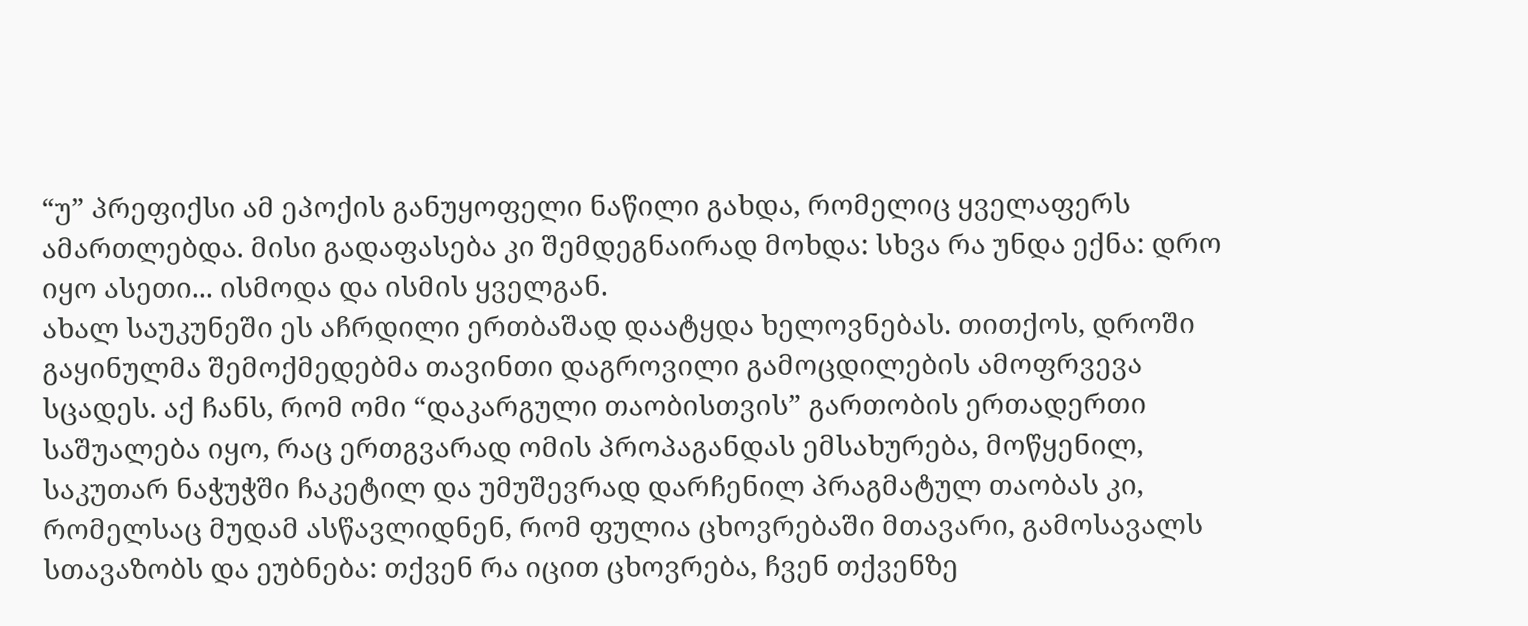“უ” პრეფიქსი ამ ეპოქის განუყოფელი ნაწილი გახდა, რომელიც ყველაფერს ამართლებდა. მისი გადაფასება კი შემდეგნაირად მოხდა: სხვა რა უნდა ექნა: დრო იყო ასეთი... ისმოდა და ისმის ყველგან.
ახალ საუკუნეში ეს აჩრდილი ერთბაშად დაატყდა ხელოვნებას. თითქოს, დროში გაყინულმა შემოქმედებმა თავინთი დაგროვილი გამოცდილების ამოფრვევა სცადეს. აქ ჩანს, რომ ომი “დაკარგული თაობისთვის” გართობის ერთადერთი საშუალება იყო, რაც ერთგვარად ომის პროპაგანდას ემსახურება, მოწყენილ, საკუთარ ნაჭუჭში ჩაკეტილ და უმუშევრად დარჩენილ პრაგმატულ თაობას კი, რომელსაც მუდამ ასწავლიდნენ, რომ ფულია ცხოვრებაში მთავარი, გამოსავალს სთავაზობს და ეუბნება: თქვენ რა იცით ცხოვრება, ჩვენ თქვენზე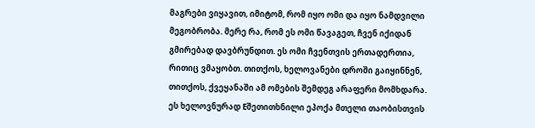მაგრები ვიყავით, იმიტომ, რომ იყო ომი და იყო ნამდვილი მეგობრობა. მერე რა, რომ ეს ომი წავაგეთ, ჩვენ იქიდან გმირებად დავბრუნდით. ეს ომი ჩვენთვის ერთადერთია, რითიც ვმაყობთ. თითქოს, ხელოვანები დროში გაიყინნენ, თითქოს, ქვეყანაში ამ ომების შემდეგ არაფერი მომხდარა. ეს ხელოვნურად Eშეთითხნილი ეპოქა მთელი თაობისთვის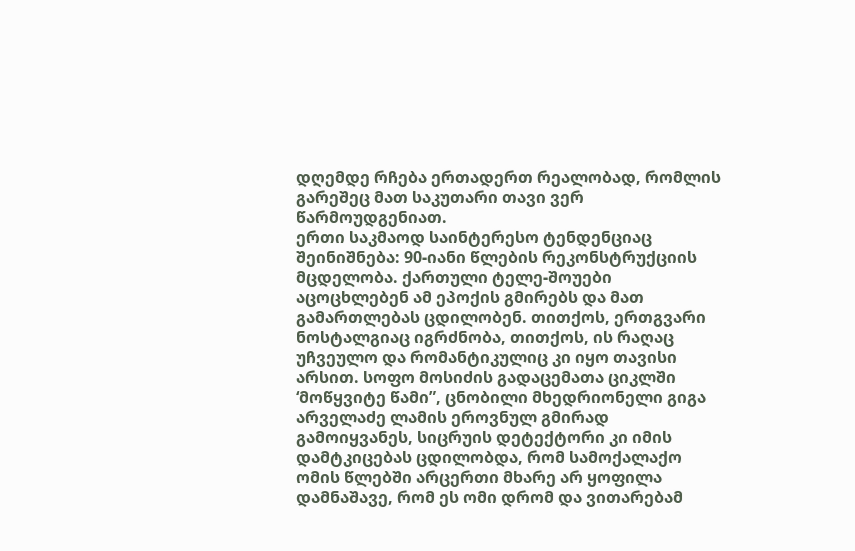დღემდე რჩება ერთადერთ რეალობად, რომლის გარეშეც მათ საკუთარი თავი ვერ წარმოუდგენიათ.
ერთი საკმაოდ საინტერესო ტენდენციაც შეინიშნება: 90-იანი წლების რეკონსტრუქციის მცდელობა. ქართული ტელე-შოუები აცოცხლებენ ამ ეპოქის გმირებს და მათ გამართლებას ცდილობენ. თითქოს, ერთგვარი ნოსტალგიაც იგრძნობა, თითქოს, ის რაღაც უჩვეულო და რომანტიკულიც კი იყო თავისი არსით. სოფო მოსიძის გადაცემათა ციკლში ‘მოწყვიტე წამი”, ცნობილი მხედრიონელი გიგა არველაძე ლამის ეროვნულ გმირად გამოიყვანეს, სიცრუის დეტექტორი კი იმის დამტკიცებას ცდილობდა, რომ სამოქალაქო ომის წლებში არცერთი მხარე არ ყოფილა დამნაშავე, რომ ეს ომი დრომ და ვითარებამ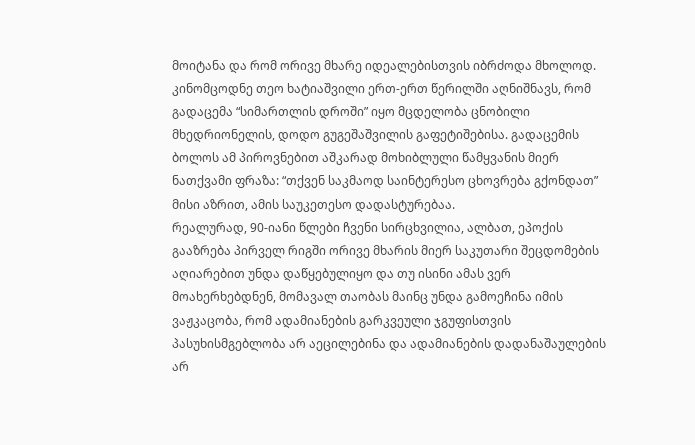მოიტანა და რომ ორივე მხარე იდეალებისთვის იბრძოდა მხოლოდ. კინომცოდნე თეო ხატიაშვილი ერთ-ერთ წერილში აღნიშნავს, რომ გადაცემა “სიმართლის დროში” იყო მცდელობა ცნობილი მხედრიონელის, დოდო გუგეშაშვილის გაფეტიშებისა. გადაცემის ბოლოს ამ პიროვნებით აშკარად მოხიბლული წამყვანის მიერ ნათქვამი ფრაზა: “თქვენ საკმაოდ საინტერესო ცხოვრება გქონდათ” მისი აზრით, ამის საუკეთესო დადასტურებაა.
რეალურად, 90-იანი წლები ჩვენი სირცხვილია, ალბათ, ეპოქის გააზრება პირველ რიგში ორივე მხარის მიერ საკუთარი შეცდომების აღიარებით უნდა დაწყებულიყო და თუ ისინი ამას ვერ მოახერხებდნენ, მომავალ თაობას მაინც უნდა გამოეჩინა იმის ვაჟკაცობა, რომ ადამიანების გარკვეული ჯგუფისთვის პასუხისმგებლობა არ აეცილებინა და ადამიანების დადანაშაულების არ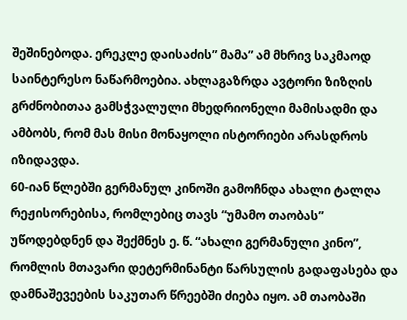შეშინებოდა. ერეკლე დაისაძის” მამა” ამ მხრივ საკმაოდ საინტერესო ნაწარმოებია. ახლაგაზრდა ავტორი ზიზღის გრძნობითაა გამსჭვალული მხედრიონელი მამისადმი და ამბობს, რომ მას მისი მონაყოლი ისტორიები არასდროს იზიდავდა.
60-იან წლებში გერმანულ კინოში გამოჩნდა ახალი ტალღა რეჟისორებისა, რომლებიც თავს “უმამო თაობას” უწოდებდნენ და შექმნეს ე. წ. “ახალი გერმანული კინო”, რომლის მთავარი დეტერმინანტი წარსულის გადაფასება და დამნაშევეების საკუთარ წრეებში ძიება იყო. ამ თაობაში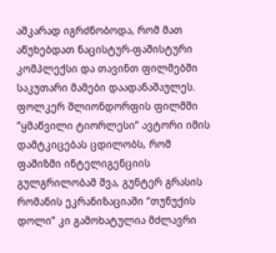აშკარად იგრძნობოდა, რომ მათ აწუხებდათ ნაცისტურ-ფაშისტური კომპლექსი და თავინთ ფილმებში საკუთარი მამები დაადანაშაულეს. ფოლკერ შლიონდორფის ფილმში ”ყმაწვილი ტიორლესი” ავტორი იმის დამტკიცებას ცდილობს, რომ ფაშიზმი ინტელიგენციის გულგრილობამ შვა, გუნტერ გრასის რომანის ეკრანიზაციაში “თუნუქის დოლი” კი გამოხატულია მძლავრი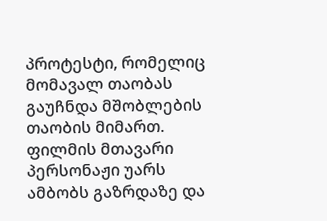პროტესტი, რომელიც მომავალ თაობას გაუჩნდა მშობლების თაობის მიმართ. ფილმის მთავარი პერსონაჟი უარს ამბობს გაზრდაზე და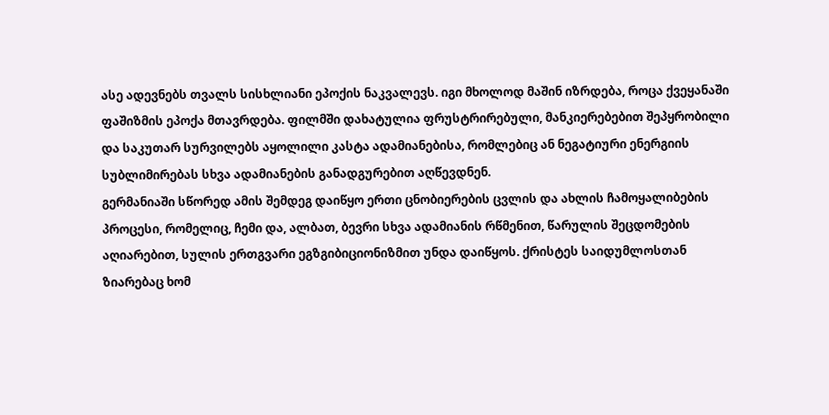ასე ადევნებს თვალს სისხლიანი ეპოქის ნაკვალევს. იგი მხოლოდ მაშინ იზრდება, როცა ქვეყანაში ფაშიზმის ეპოქა მთავრდება. ფილმში დახატულია ფრუსტრირებული, მანკიერებებით შეპყრობილი და საკუთარ სურვილებს აყოლილი კასტა ადამიანებისა, რომლებიც ან ნეგატიური ენერგიის სუბლიმირებას სხვა ადამიანების განადგურებით აღწევდნენ.
გერმანიაში სწორედ ამის შემდეგ დაიწყო ერთი ცნობიერების ცვლის და ახლის ჩამოყალიბების პროცესი, რომელიც, ჩემი და, ალბათ, ბევრი სხვა ადამიანის რწმენით, წარულის შეცდომების აღიარებით, სულის ერთგვარი ეგზგიბიციონიზმით უნდა დაიწყოს. ქრისტეს საიდუმლოსთან ზიარებაც ხომ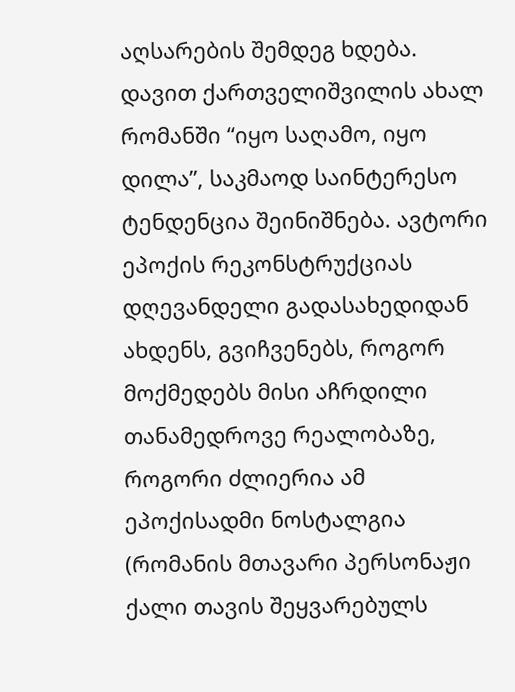აღსარების შემდეგ ხდება.
დავით ქართველიშვილის ახალ რომანში “იყო საღამო, იყო დილა”, საკმაოდ საინტერესო ტენდენცია შეინიშნება. ავტორი ეპოქის რეკონსტრუქციას დღევანდელი გადასახედიდან ახდენს, გვიჩვენებს, როგორ მოქმედებს მისი აჩრდილი თანამედროვე რეალობაზე, როგორი ძლიერია ამ ეპოქისადმი ნოსტალგია (რომანის მთავარი პერსონაჟი ქალი თავის შეყვარებულს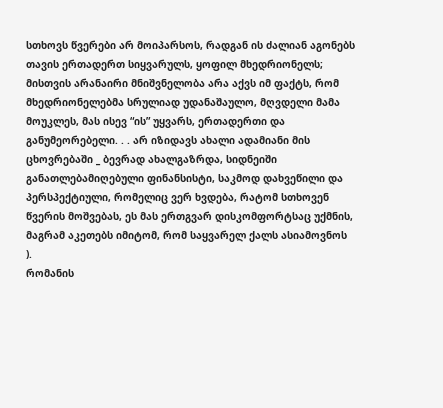სთხოვს წვერები არ მოიპარსოს, რადგან ის ძალიან აგონებს თავის ერთადერთ სიყვარულს, ყოფილ მხედრიონელს; მისთვის არანაირი მნიშვნელობა არა აქვს იმ ფაქტს, რომ მხედრიონელებმა სრულიად უდანაშაულო, მღვდელი მამა მოუკლეს, მას ისევ “ის” უყვარს, ერთადერთი და განუმეორებელი. . . არ იზიდავს ახალი ადამიანი მის ცხოვრებაში _ ბევრად ახალგაზრდა, სიდნეიში განათლებამიღებული ფინანსისტი, საკმოდ დახვეწილი და პერსპექტიული, რომელიც ვერ ხვდება, რატომ სთხოვენ წვერის მოშვებას, ეს მას ერთგვარ დისკომფორტსაც უქმნის, მაგრამ აკეთებს იმიტომ, რომ საყვარელ ქალს ასიამოვნოს ).
რომანის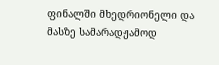ფინალში მხედრიონელი და მასზე სამარადჟამოდ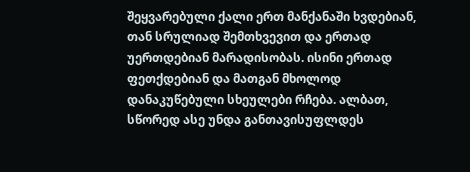შეყვარებული ქალი ერთ მანქანაში ხვდებიან, თან სრულიად შემთხვევით და ერთად უერთდებიან მარადისობას. ისინი ერთად ფეთქდებიან და მათგან მხოლოდ დანაკუწებული სხეულები რჩება. ალბათ, სწორედ ასე უნდა განთავისუფლდეს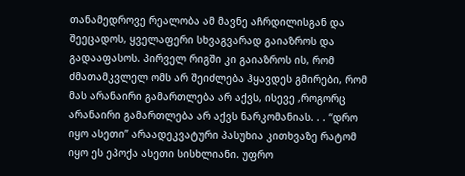თანამედროვე რეალობა ამ მავნე აჩრდილისგან და შეეცადოს, ყველაფერი სხვაგვარად გაიაზროს და გადააფასოს. პირველ რიგში კი გაიაზროს ის, რომ ძმათამკვლელ ომს არ შეიძლება ჰყავდეს გმირები, რომ მას არანაირი გამართლება არ აქვს, ისევე ,როგორც არანაირი გამართლება არ აქვს ნარკომანიას. . . “დრო იყო ასეთი” არაადეკვატური პასუხია კითხვაზე რატომ იყო ეს ეპოქა ასეთი სისხლიანი. უფრო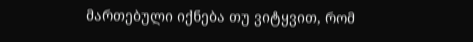მართებული იქნება თუ ვიტყვით, რომ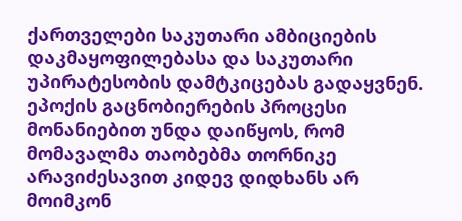ქართველები საკუთარი ამბიციების დაკმაყოფილებასა და საკუთარი უპირატესობის დამტკიცებას გადაყვნენ. ეპოქის გაცნობიერების პროცესი მონანიებით უნდა დაიწყოს, რომ მომავალმა თაობებმა თორნიკე არავიძესავით კიდევ დიდხანს არ მოიმკონ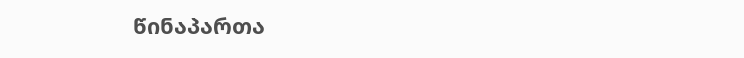წინაპართა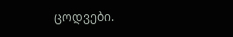ცოდვები.